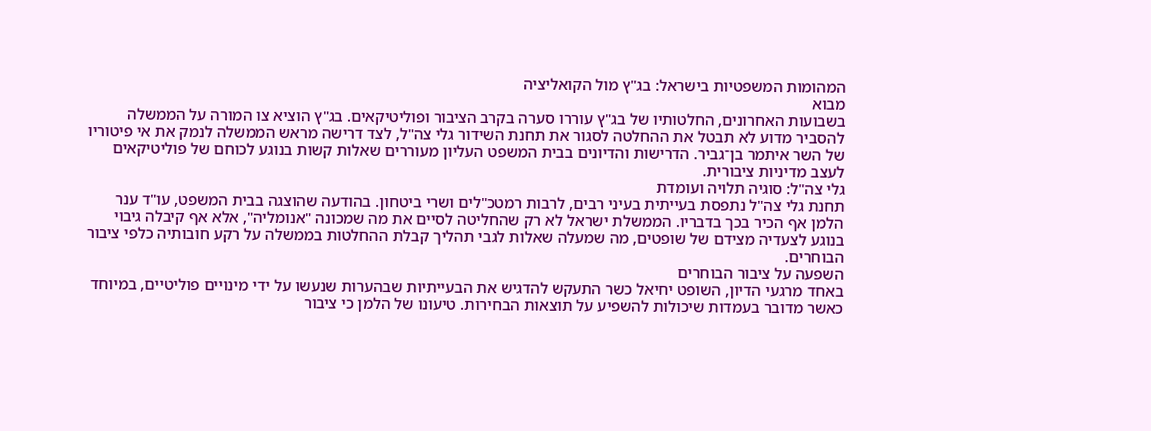המהומות המשפטיות בישראל: בג"ץ מול הקואליציה
מבוא
בשבועות האחרונים, החלטותיו של בג"ץ עוררו סערה בקרב הציבור ופוליטיקאים. בג"ץ הוציא צו המורה על הממשלה להסביר מדוע לא תבטל את ההחלטה לסגור את תחנת השידור גלי צה"ל, לצד דרישה מראש הממשלה לנמק את אי פיטוריו של השר איתמר בן־גביר. הדרישות והדיונים בבית המשפט העליון מעוררים שאלות קשות בנוגע לכוחם של פוליטיקאים לעצב מדיניות ציבורית.
גלי צה"ל: סוגיה תלויה ועומדת
תחנת גלי צה"ל נתפסת בעייתית בעיני רבים, לרבות רמטכ"לים ושרי ביטחון. בהודעה שהוצגה בבית המשפט, עו"ד ענר הלמן אף הכיר בכך בדבריו. הממשלת ישראל לא רק שהחליטה לסיים את מה שמכונה "אנומליה", אלא אף קיבלה גיבוי בנוגע לצעדיה מצידם של שופטים, מה שמעלה שאלות לגבי תהליך קבלת ההחלטות בממשלה על רקע חובותיה כלפי ציבור הבוחרים.
השפעה על ציבור הבוחרים
באחד מרגעי הדיון, השופט יחיאל כשר התעקש להדגיש את הבעייתיות שבהערות שנעשו על ידי מינויים פוליטיים, במיוחד כאשר מדובר בעמדות שיכולות להשפיע על תוצאות הבחירות. טיעונו של הלמן כי ציבור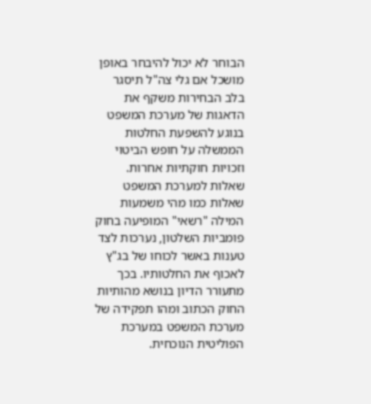הבוחר לא יכול להיבחר באופן מושכל אם גלי צה"ל תיסגר בלב הבחירות משקף את הדאגות של מערכת המשפט בנוגע להשפעת החלטות הממשלה על חופש הביטוי וזכויות חוקתיות אחרות.
שאלות למערכת המשפט
שאלות כמו מהי משמעות המילה "רשאי" המופיעה בחוק פומביות השלטון, נערכות לצד טענות באשר לכוחו של בג"ץ לאכוף את החלטותיו. בכך מתעורר הדיון בנושא מהותיות החוק הכתוב ומהו תפקידה של מערכת המשפט במערכת הפוליטית הנוכחית.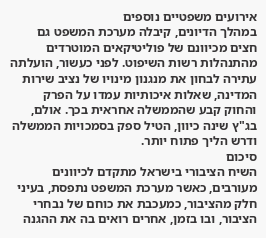אירועים משפטיים נוספים
במהלך הדיונים, קיבלה מערכת המשפט גם חצים מכיוונם של פוליטיקאים המוטרדים מהתנהלות רשות השיפוט. לפני כעשור, הועלתה עתירה לבחון את מנגנון מינויו של נציב שירות המדינה, שאלות איכותיות עמדו על הפרק והחוק קבע שהממשלה אחראית בכך. אולם, בג"ץ שינה כיוון, הטיל ספק בסמכויות הממשלה ודרש הליך פתוח יותר.
סיכום
השיח הציבורי בישראל מתקדם לכיוונים מעורבים, כאשר מערכת המשפט נתפסת, בעיני חלק מהציבור, כמעכבת את כוחם של נבחרי הציבור, ובו בזמן, אחרים רואים בה את ההגנה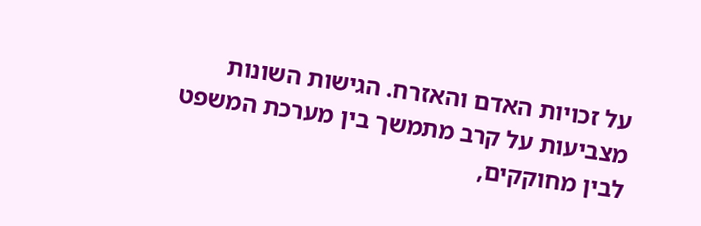על זכויות האדם והאזרח. הגישות השונות מצביעות על קרב מתמשך בין מערכת המשפט לבין מחוקקים,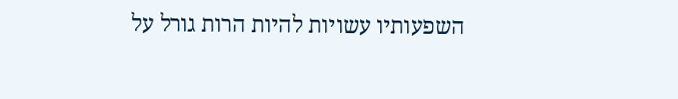השפעותיו עשויות להיות הרות גורל על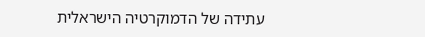עתידה של הדמוקרטיה הישראלית